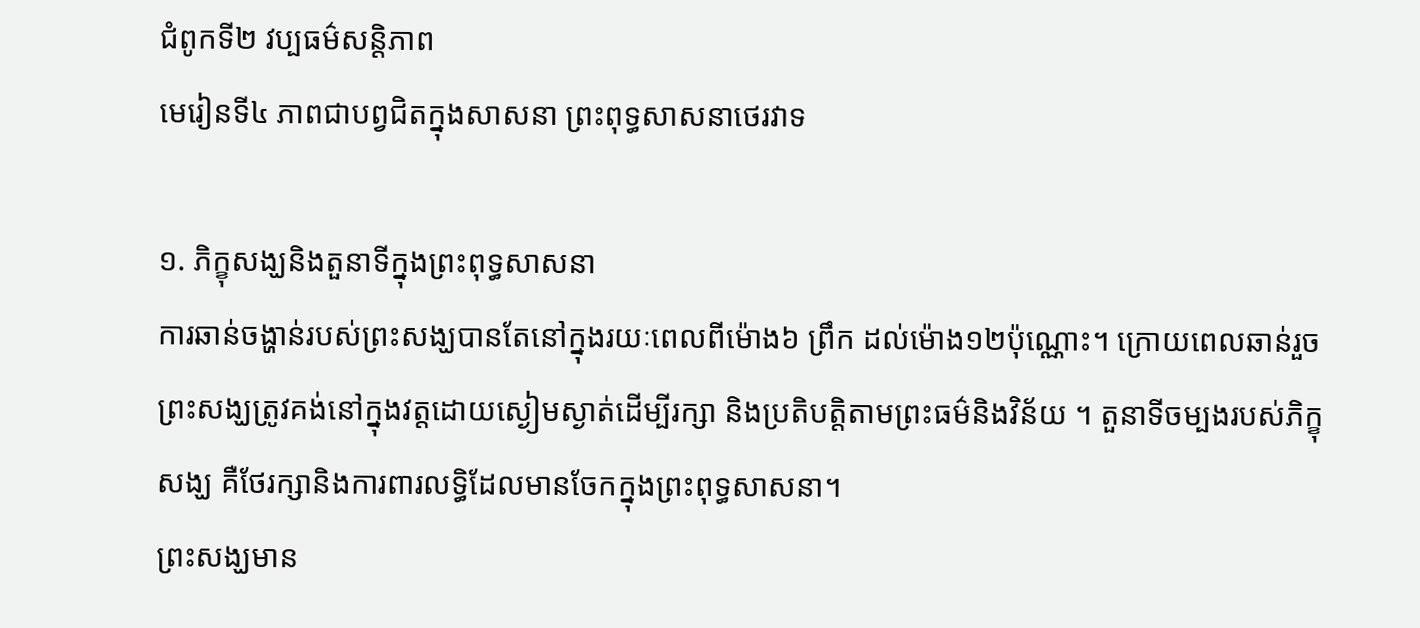ជំពូកទី២ វប្បធម៌សន្តិភាព
មេរៀនទី៤ ភាពជាបព្វជិតក្នុងសាសនា ព្រះពុទ្ធសាសនាថេរវាទ

១. ភិក្ខុសង្ឃនិងតួនាទីក្នុងព្រះពុទ្ធសាសនា
ការឆាន់ចង្ហាន់របស់ព្រះសង្ឃបានតែនៅក្នុងរយៈពេលពីម៉ោង៦ ព្រឹក ដល់ម៉ោង១២ប៉ុណ្ណោះ។ ក្រោយពេលឆាន់រួចព្រះសង្ឃត្រូវគង់នៅក្នុងវត្តដោយស្ងៀមស្ងាត់ដើម្បីរក្សា និងប្រតិបត្តិតាមព្រះធម៌និងវិន័យ ។ តួនាទីចម្បងរបស់ភិក្ខុសង្ឃ គឺថែរក្សានិងការពារលទ្ធិដែលមានចែកក្នុងព្រះពុទ្ធសាសនា។
ព្រះសង្ឃមាន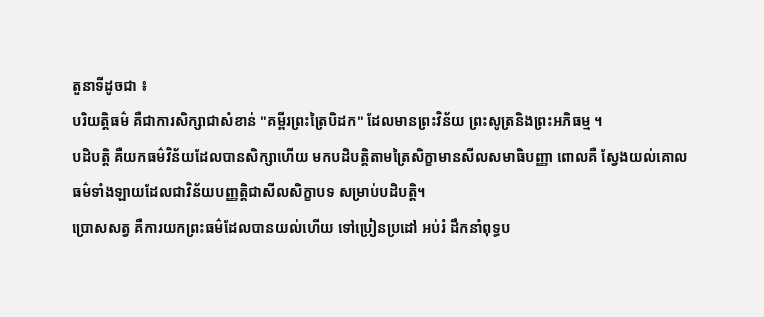តួនាទីដូចជា ៖
បរិយត្តិធម៌ គឺជាការសិក្សាជាសំខាន់ "គម្ពីរព្រះត្រៃបិដក" ដែលមានព្រះវិន័យ ព្រះសូត្រនិងព្រះអភិធម្ម ។
បដិបត្តិ គឺយកធម៌វិន័យដែលបានសិក្សាហើយ មកបដិបត្តិតាមត្រៃសិក្ខាមានសីលសមាធិបញ្ញា ពោលគឺ ស្វែងយល់គោលធម៌ទាំងឡាយដែលជាវិន័យបញ្ញត្តិជាសីលសិក្ខាបទ សម្រាប់បដិបត្តិ។
ប្រោសសត្វ គឺការយកព្រះធម៌ដែលបានយល់ហើយ ទៅប្រៀនប្រដៅ អប់រំ ដឹកនាំពុទ្ធប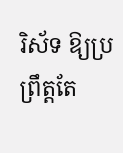រិស័ទ ឱ្យប្រព្រឹត្តតែ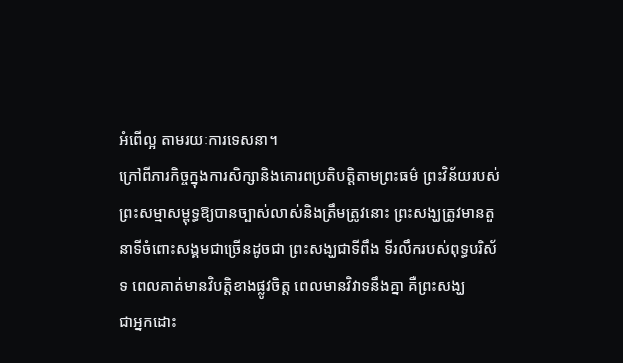អំពើល្អ តាមរយៈការទេសនា។
ក្រៅពីភារកិច្ចក្នុងការសិក្សានិងគោរពប្រតិបត្តិតាមព្រះធម៌ ព្រះវិន័យរបស់ព្រះសម្មាសម្ពុទ្ធឱ្យបានច្បាស់លាស់និងត្រឹមត្រូវនោះ ព្រះសង្ឃត្រូវមានតួនាទីចំពោះសង្គមជាច្រើនដូចជា ព្រះសង្ឃជាទីពឹង ទីរលឹករបស់ពុទ្ធបរិស័ទ ពេលគាត់មានវិបត្តិខាងផ្លូវចិត្ត ពេលមានវិវាទនឹងគ្នា គឺព្រះសង្ឃ
ជាអ្នកដោះ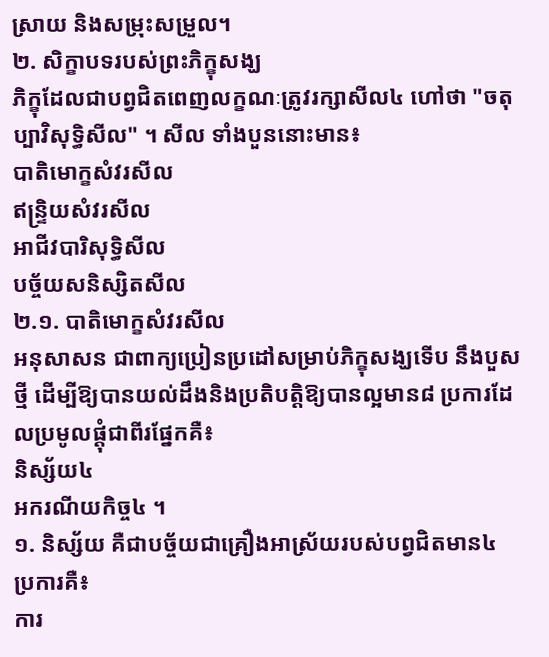ស្រាយ និងសម្រុះសម្រួល។
២. សិក្ខាបទរបស់ព្រះភិក្ខុសង្ឃ
ភិក្ខុដែលជាបព្វជិតពេញលក្ខណៈត្រូវរក្សាសីល៤ ហៅថា "ចតុប្បាវិសុទ្ធិសីល" ។ សីល ទាំងបួននោះមាន៖
បាតិមោក្ខសំវរសីល
ឥន្រ្ទិយសំវរសីល
អាជីវបារិសុទ្ធិសីល
បច្ច័យសនិស្សិតសីល
២.១. បាតិមោក្ខសំវរសីល
អនុសាសន ជាពាក្យប្រៀនប្រដៅសម្រាប់ភិក្ខុសង្ឃទើប នឹងបួសថ្មី ដើម្បីឱ្យបានយល់ដឹងនិងប្រតិបត្តិឱ្យបានល្អមាន៨ ប្រការដែលប្រមូលផ្តុំជាពីរផ្នែកគឺ៖
និស្ស័យ៤
អករណីយកិច្ច៤ ។
១. និស្ស័យ គឺជាបច្ច័យជាគ្រឿងអាស្រ័យរបស់បព្វជិតមាន៤ ប្រការគឺ៖
ការ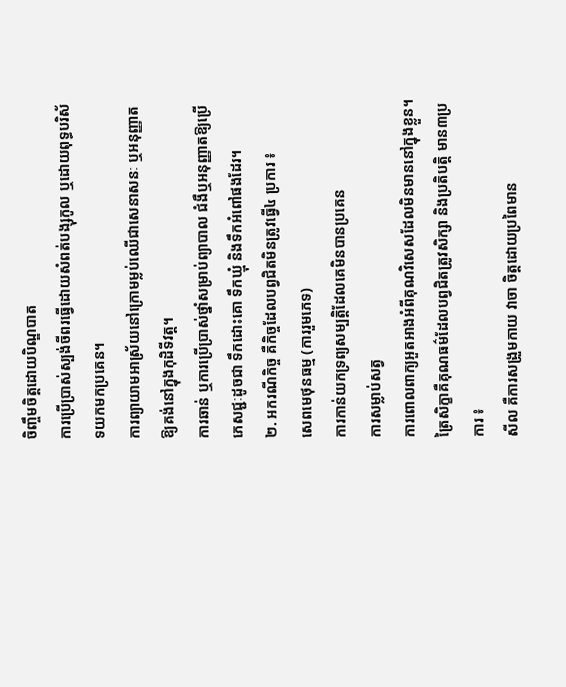ចិញ្ចឹមចិត្តដោយបិណ្ឌបាត
ការប្រើប្រាស់ស្បង់ចីពរធ្វើដោយសំពត់បង្សុកូល ឬដោយពុទ្ធបរិស័ទយកមកប្រគេន។
ការព្យាយាមអាស្រ័យនៅក្រោមម្លប់ឈើជាសេនាសនៈ ឬអនុញ្ញាតឱ្យគង់នៅក្នុងកុដិទីវត្ត។
ការឆាន់ ឬការប្រើប្រាស់ថ្នាំសម្រាប់ព្យាបាល ជំងឺឬអនុញ្ញាតឱ្យប្រើភេសជ្ជៈដូចជា ទឹកដោះគោ ទឹកឃ្មុំ និងទឹកអំពៅផងដែរ។
២. អករណីកិច្ច គឺកិច្ចដែលបព្វជិតមិនត្រូវធ្វើ៤ ប្រការ ៖
សេពមេថុនធម្ម (ការរួមភេទ)
ការកាន់យកទ្រព្យសម្បត្តិដែលគេមិនបានប្រគេន
ការសម្លាប់សត្វ
ការពោលពាក្យអួតអាងអំពីគុណវិសេសដែលមិនមាននៅក្នុងខ្លួន។
ត្រៃសិក្ខាគឺគុណធម៌ដែលបព្វជិតត្រូវសិក្សា និងប្រតិបត្តិ មាន៣ប្រការ ៖
សីល គឺការសង្រួមកាយ វាចា ចិត្តដោយប្រពៃមាន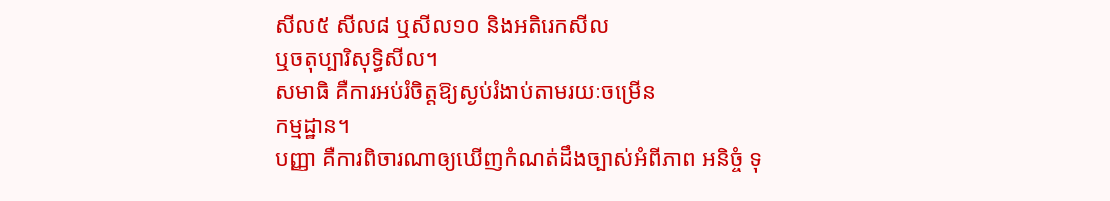សីល៥ សីល៨ ឬសីល១០ និងអតិរេកសីល
ឬចតុប្បារិសុទ្ធិសីល។
សមាធិ គឺការអប់រំចិត្តឱ្យស្ងប់រំងាប់តាមរយៈចម្រើន
កម្មដ្ឋាន។
បញ្ញា គឺការពិចារណាឲ្យឃើញកំណត់ដឹងច្បាស់អំពីភាព អនិច្ចំ ទុ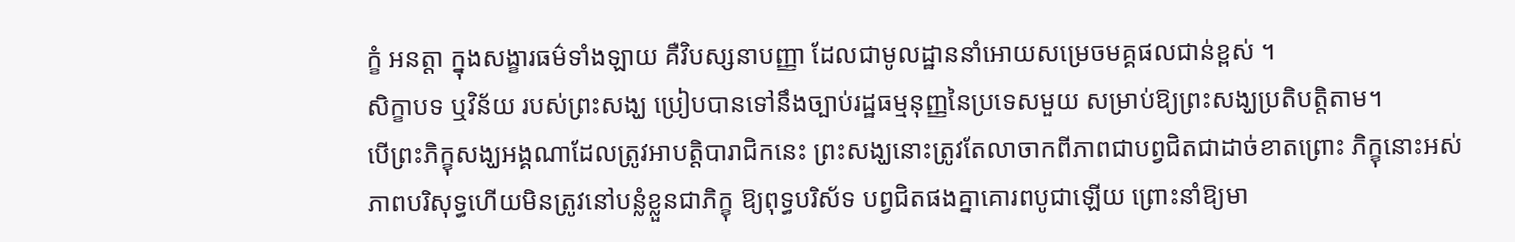ក្ខំ អនត្តា ក្នុងសង្ខារធម៌ទាំងឡាយ គឺវិបស្សនាបញ្ញា ដែលជាមូលដ្ឋាននាំអោយសម្រេចមគ្គផលជាន់ខ្ពស់ ។
សិក្ខាបទ ឬវិន័យ របស់ព្រះសង្ឃ ប្រៀបបានទៅនឹងច្បាប់រដ្ឋធម្មនុញ្ញនៃប្រទេសមួយ សម្រាប់ឱ្យព្រះសង្ឃប្រតិបត្តិតាម។
បើព្រះភិក្ខុសង្ឃអង្គណាដែលត្រូវអាបត្តិបារាជិកនេះ ព្រះសង្ឃនោះត្រូវតែលាចាកពីភាពជាបព្វជិតជាដាច់ខាតព្រោះ ភិក្ខុនោះអស់ភាពបរិសុទ្ធហើយមិនត្រូវនៅបន្លំខ្លួនជាភិក្ខុ ឱ្យពុទ្ធបរិស័ទ បព្វជិតផងគ្នាគោរពបូជាឡើយ ព្រោះនាំឱ្យមា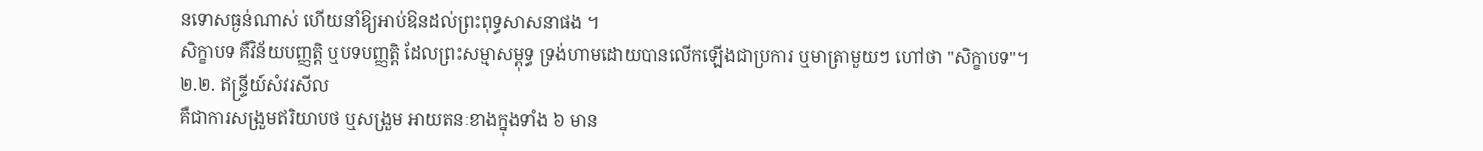នទោសធ្ងន់ណាស់ ហើយនាំឱ្យអាប់ឱនដល់ព្រះពុទ្ធសាសនាផង ។
សិក្ខាបទ គឺវិន័យបញ្ញត្តិ ឬបទបញ្ញត្តិ ដែលព្រះសម្មាសម្ពុទ្ធ ទ្រង់ហាមដោយបានលើកឡើងជាប្រការ ឬមាត្រាមួយៗ ហៅថា "សិក្ខាបទ"។
២.២. ឥន្ទ្រីយ៍សំវរសីល
គឺជាការសង្រួមឥរិយាបថ ឬសង្រួម អាយតនៈខាងក្នុងទាំង ៦ មាន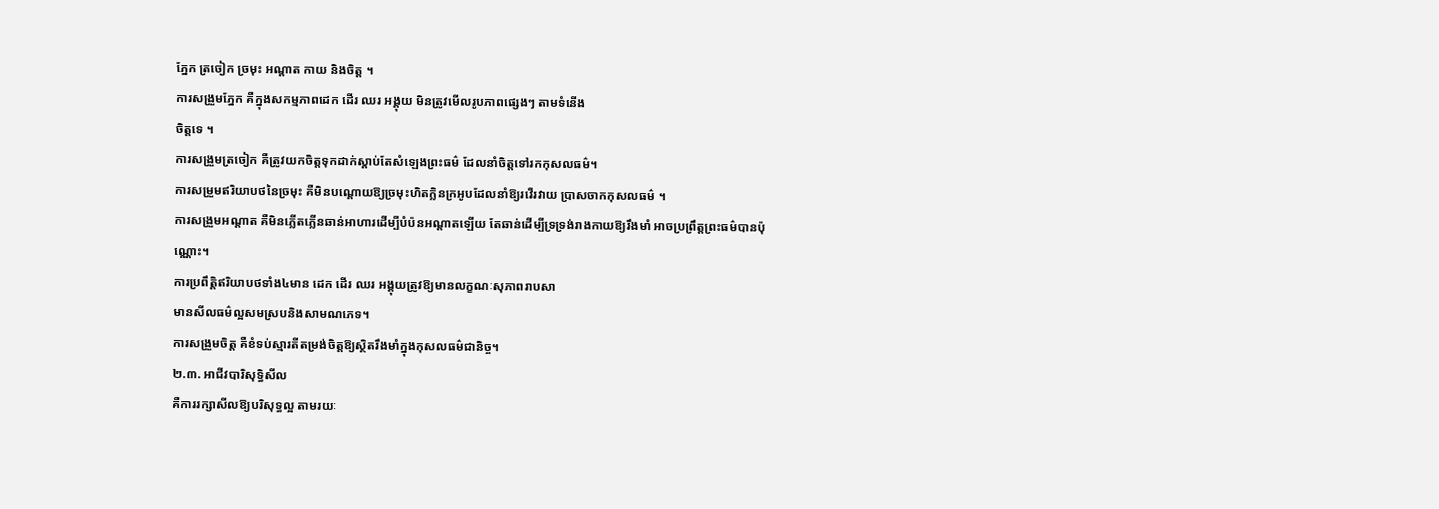ភ្នែក ត្រចៀក ច្រមុះ អណ្ដាត កាយ និងចិត្ត ។
ការសង្រួមភ្នែក គឺក្នុងសកម្មភាពដេក ដើរ ឈរ អង្គុយ មិនត្រូវមើលរូបភាពផ្សេងៗ តាមទំនើង
ចិត្តទេ ។
ការសង្រួមត្រចៀក គឺត្រូវយកចិត្តទុកដាក់ស្ដាប់តែសំឡេងព្រះធម៌ ដែលនាំចិត្តទៅរកកុសលធម៌។
ការសម្រួមឥរិយាបថនៃច្រមុះ គឺមិនបណ្ដោយឱ្យច្រមុះហិតក្លិនក្រអូបដែលនាំឱ្យរវើរវាយ ប្រាសចាកកុសលធម៌ ។
ការសង្រួមអណ្ដាត គឺមិនភ្លើតភ្លើនឆាន់អាហារដើម្បីបំប៉នអណ្ដាតឡើយ តែឆាន់ដើម្បីទ្រទ្រង់រាងកាយឱ្យរឹងមាំ អាចប្រព្រឹត្តព្រះធម៌បានប៉ុណ្ណោះ។
ការប្រពឹត្តិឥរិយាបថទាំង៤មាន ដេក ដើរ ឈរ អង្គុយត្រូវឱ្យមានលក្ខណៈសុភាពរាបសា
មានសីលធម៌ល្អសមស្របនិងសាមណភេទ។
ការសង្រួមចិត្ត គឺខំទប់ស្មារតីតម្រង់ចិត្តឱ្យស្ថិតរឹងមាំក្នុងកុសលធម៌ជានិច្ច។
២.៣. អាជីវបារិសុទ្ធិសីល
គឺការរក្សាសីលឱ្យបរិសុទ្ធល្អ តាមរយៈ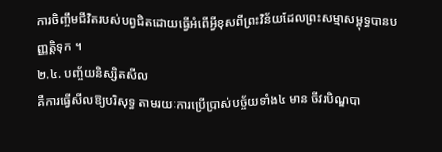ការចិញ្ចឹមជីវិតរបស់បព្វជិតដោយធ្វើអំពើអ្វីខុសពីព្រះវិន័យដែលព្រះសម្មាសម្ពុទ្ធបានបញ្ញត្តិទុក ។
២.៤. បញ្ច័យនិស្សិតសីល
គឺការធ្វើសីលឱ្យបរិសុទ្ធ តាមរយៈការប្រើប្រាស់បច្ច័យទាំង៤ មាន ចីវរបិណ្ឌបា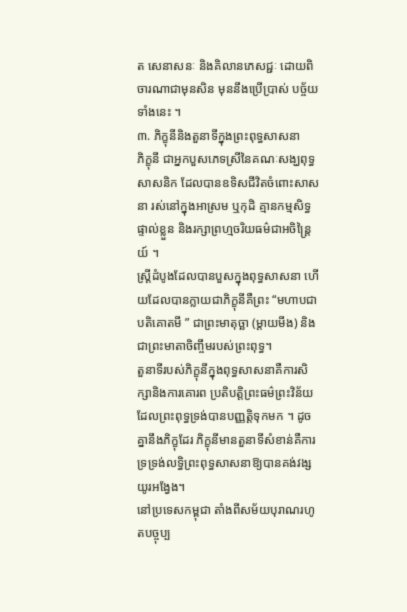ត សេនាសនៈ និងគិលានភេសជ្ជៈ ដោយពិចារណាជាមុនសិន មុននឹងប្រើប្រាស់ បច្ច័យទាំងនេះ ។
៣. ភិក្ខុនីនិងតួនាទីក្នុងព្រះពុទ្ធសាសនា
ភិក្ខុនី ជាអ្នកបួសភេទស្រីនៃគណៈសង្ឃពុទ្ធសាសនិក ដែលបានឧទិសជីវិតចំពោះសាសនា រស់នៅក្នុងអាស្រម ឬកុដិ គ្មានកម្មសិទ្ធផ្ទាល់ខ្លួន និងរក្សាព្រហ្មចរិយធម៌ជាអចិន្ត្រៃយ៍ ។
ស្រ្តីដំបូងដែលបានបួសក្នុងពុទ្ធសាសនា ហើយដែលបានក្លាយជាភិក្ខុនីគឺព្រះ “មហាបជាបតិគោតមី ” ជាព្រះមាតុច្ឆា (ម្តាយមីង) និងជាព្រះមាតាចិញ្ចឹមរបស់ព្រះពុទ្ធ។
តួនាទីរបស់ភិក្ខុនីក្នុងពុទ្ធសាសនាគឺការសិក្សានិងការគោរព ប្រតិបត្តិព្រះធម៌ព្រះវិន័យដែលព្រះពុទ្ធទ្រង់បានបញ្ញត្តិទុកមក ។ ដូចគ្នានឹងភិក្ខុដែរ ភិក្ខុនីមានតួនាទីសំខាន់គឺការទ្រទ្រង់លទ្ធិព្រះពុទ្ធសាសនាឱ្យបានគង់វង្សយូរអង្វែង។
នៅប្រទេសកម្ពុជា តាំងពីសម័យបុរាណរហូតបច្ចុប្ប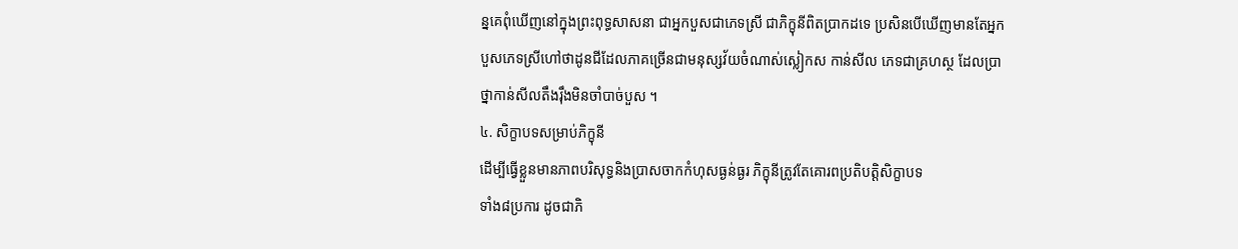ន្នគេពុំឃើញនៅក្នុងព្រះពុទ្ធសាសនា ជាអ្នកបួសជាភេទស្រី ជាភិក្ខុនីពិតប្រាកដទេ ប្រសិនបើឃើញមានតែអ្នកបួសភេទស្រីហៅថាដូនជីដែលភាគច្រើនជាមនុស្សវ័យចំណាស់ស្លៀកស កាន់សីល ភេទជាគ្រហស្ថ ដែលប្រាថ្នាកាន់សីលតឹងរ៉ឹងមិនចាំបាច់បួស ។
៤. សិក្ខាបទសម្រាប់ភិក្ខុនី
ដើម្បីធ្វើខ្លួនមានភាពបរិសុទ្ធនិងប្រាសចាកកំហុសធ្ងន់ធ្ងរ ភិក្ខុនីត្រូវតែគោរពប្រតិបត្តិសិក្ខាបទ
ទាំង៨ប្រការ ដូចជាភិ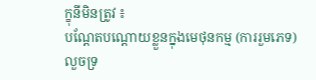ក្ខុនីមិនត្រូវ ៖
បណ្តែតបណ្តោយខ្លួនក្នុងមេថុនកម្ម (ការរួមភេទ)
លួចទ្រ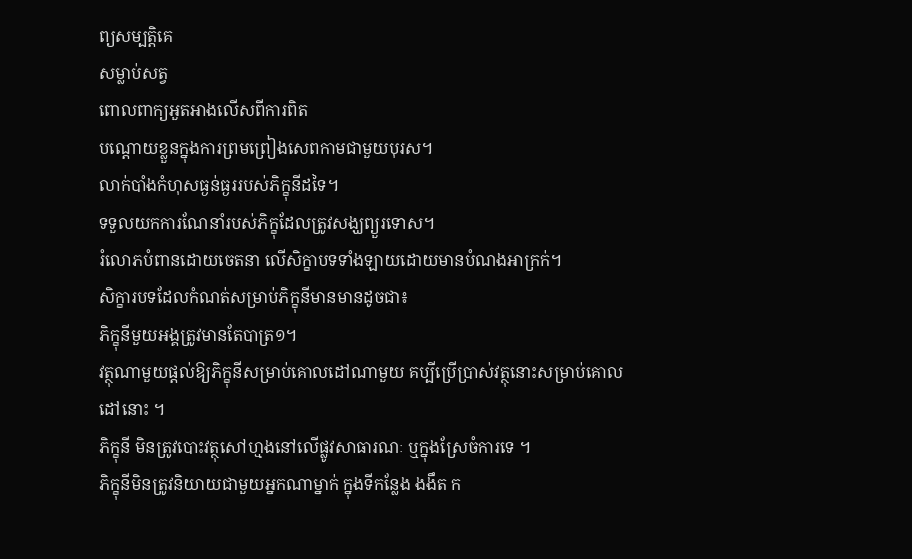ព្យសម្បត្តិគេ
សម្លាប់សត្វ
ពោលពាក្យអួតអាងលើសពីការពិត
បណ្តោយខ្លួនក្នុងការព្រមព្រៀងសេពកាមជាមួយបុរស។
លាក់បាំងកំហុសធ្ងន់ធ្ងររបស់ភិក្ខុនីដទៃ។
ទទួលយកការណែនាំរបស់ភិក្ខុដែលត្រូវសង្ឃព្យួរទោស។
រំលោភបំពានដោយចេតនា លើសិក្ខាបទទាំងឡាយដោយមានបំណងអាក្រក់។
សិក្ខារបទដែលកំណត់សម្រាប់ភិក្ខុនីមានមានដូចជា៖
ភិក្ខុនីមួយអង្គត្រូវមានតែបាត្រ១។
វត្ថុណាមួយផ្តល់ឱ្យភិក្ខុនីសម្រាប់គោលដៅណាមួយ គប្បីប្រើប្រាស់វត្ថុនោះសម្រាប់គោលដៅនោះ ។
ភិក្ខុនី មិនត្រូវបោះវត្ថុសៅហ្មងនៅលើផ្លូវសាធារណៈ ឬក្នុងស្រែចំការទេ ។
ភិក្ខុនីមិនត្រូវនិយាយជាមួយអ្នកណាម្នាក់ ក្នុងទីកន្លែង ងងឹត ក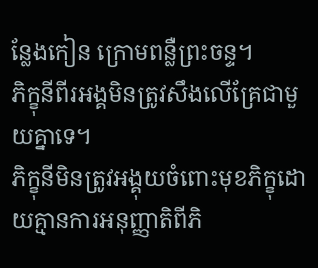ន្លែងកៀន ក្រោមពន្លឺព្រះចន្ទ។
ភិក្ខុនីពីរអង្គមិនត្រូវសឹងលើគ្រែជាមួយគ្នាទេ។
ភិក្ខុនីមិនត្រូវអង្គុយចំពោះមុខភិក្ខុដោយគ្មានការអនុញ្ញាតិពីភិ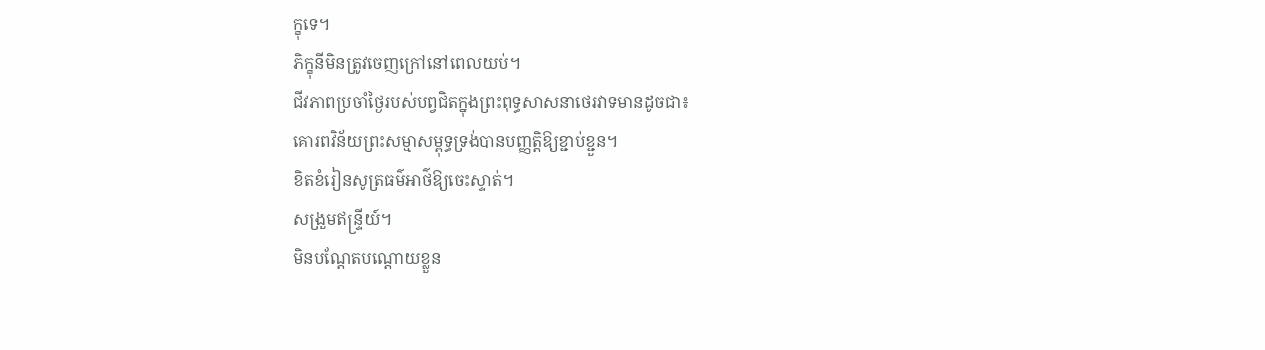ក្ខុទេ។
ភិក្ខុនីមិនត្រូវចេញក្រៅនៅពេលយប់។
ជីវភាពប្រចាំថ្ងៃរបស់បព្វជិតក្នុងព្រះពុទ្ធសាសនាថេរវាទមានដូចជា៖
គោរពវិន័យព្រះសម្មាសម្ពុទ្ធទ្រង់បានបញ្ញត្តិឱ្យខ្ជាប់ខ្ជួន។
ខិតខំរៀនសូត្រធម៌អាថ៌ឱ្យចេះស្ទាត់។
សង្រួមឥន្ទ្រីយ៍។
មិនបណ្តែតបណ្តោយខ្លួន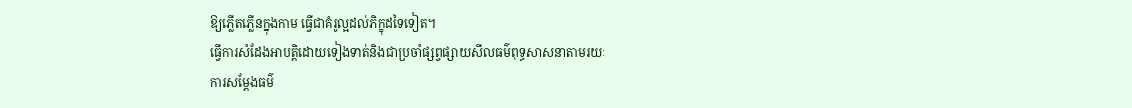ឱ្យភ្លើតភ្លើនក្នុងកាម ធ្វើជាគំរូល្អដល់ភិក្ខុដទៃទៀត។
ធ្វើការសំដែងអាបត្តិដោយទៀងទាត់និងជាប្រចាំផ្សព្វផ្សាយសីលធម៌ពុទ្ធសាសនាតាមរយៈ
ការសម្តែងធម៌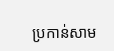ប្រកាន់សាម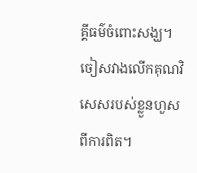គ្គីធម៌ចំពោះសង្ឃ។
ចៀសវាងលើកគុណវិសេសរបស់ខ្លួនហួសពីការពិត។